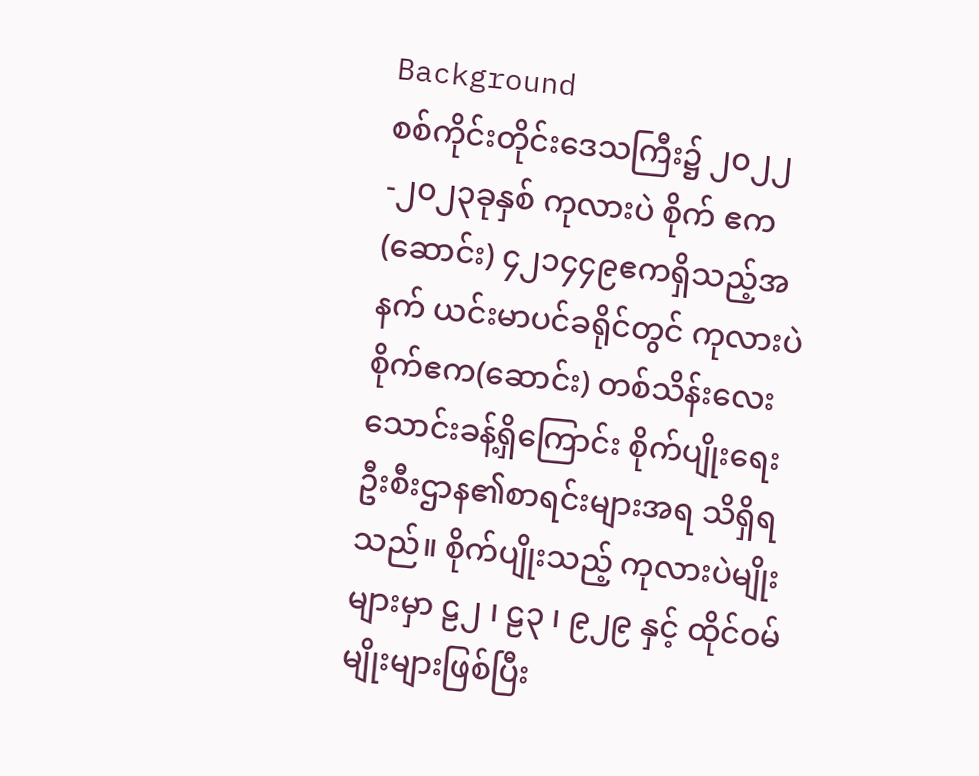Background
စစ်ကိုင်းတိုင်းဒေသကြီး၌ ၂၀၂၂-၂၀၂၃ခုနှစ် ကုလားပဲ စိုက် ဧက (ဆောင်း) ၄၂၁၄၄၉ဧကရှိသည့်အနက် ယင်းမာပင်ခရိုင်တွင် ကုလားပဲစိုက်ဧက(ဆောင်း) တစ်သိန်းလေးသောင်းခန့်ရှိကြောင်း စိုက်ပျိုးရေးဦးစီးဌာန၏စာရင်းများအရ သိရှိရသည်။ စိုက်ပျိုးသည့် ကုလားပဲမျိုးများမှာ ဠ၂ ၊ ဠ၃ ၊ ၉၂၉ နှင့် ထိုင်ဝမ်မျိုးများဖြစ်ပြီး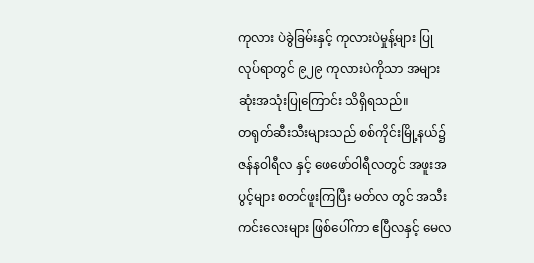ကုလား ပဲခွဲခြမ်းနှင့် ကုလားပဲမှုန့်များ ပြုလုပ်ရာတွင် ၉၂၉ ကုလားပဲကိုသာ အများဆုံးအသုံးပြုကြောင်း သိရှိရသည်။
တရုတ်ဆီးသီးများသည် စစ်ကိုင်းမြို့နယ်၌ ဇန်နဝါရီလ နှင့် ဖေဖော်ဝါရီလတွင် အဖူးအပွင့်များ စတင်ဖူးကြပြီး မတ်လ တွင် အသီးကင်းလေးများ ဖြစ်ပေါ်ကာ ဧပြီလနှင့် မေလ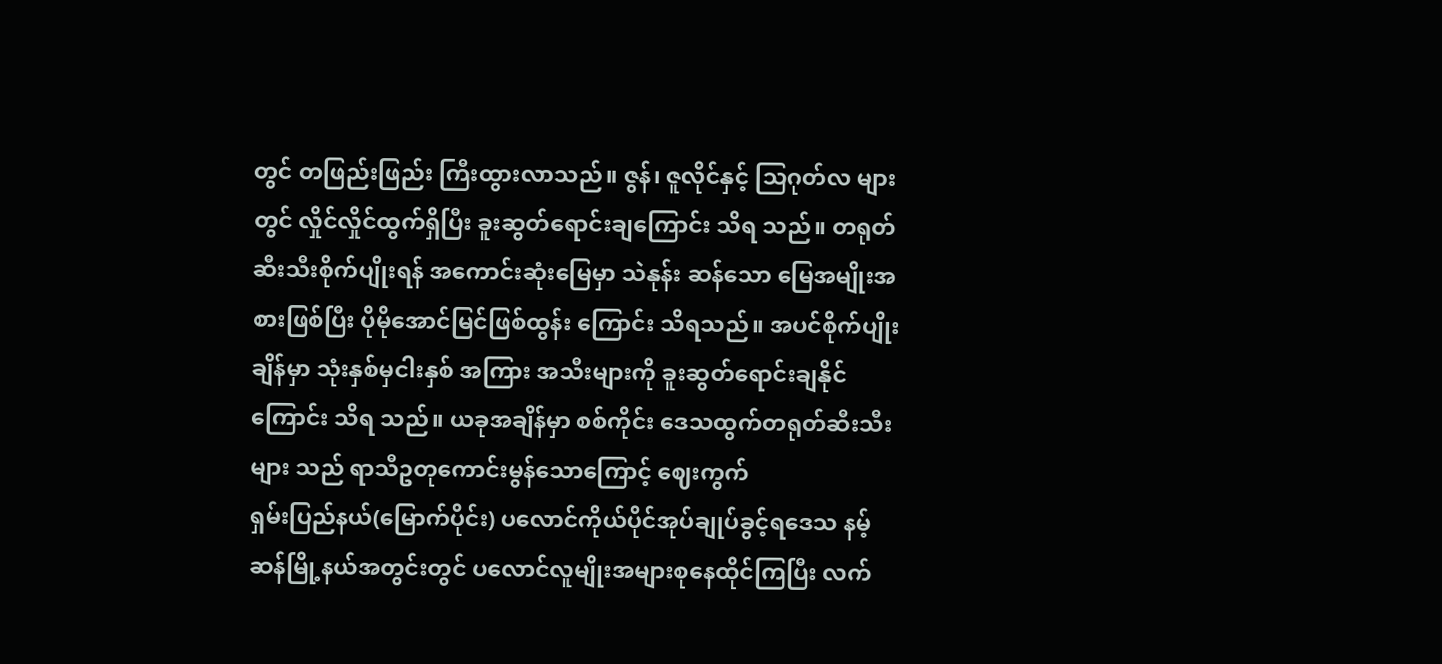တွင် တဖြည်းဖြည်း ကြီးထွားလာသည်။ ဇွန်၊ ဇူလိုင်နှင့် သြဂုတ်လ များတွင် လှိုင်လှိုင်ထွက်ရှိပြီး ခူးဆွတ်ရောင်းချကြောင်း သိရ သည်။ တရုတ်ဆီးသီးစိုက်ပျိုးရန် အကောင်းဆုံးမြေမှာ သဲနုန်း ဆန်သော မြေအမျိုးအစားဖြစ်ပြီး ပိုမိုအောင်မြင်ဖြစ်ထွန်း ကြောင်း သိရသည်။ အပင်စိုက်ပျိုးချိန်မှာ သုံးနှစ်မှငါးနှစ် အကြား အသီးများကို ခူးဆွတ်ရောင်းချနိုင်ကြောင်း သိရ သည်။ ယခုအချိန်မှာ စစ်ကိုင်း ဒေသထွက်တရုတ်ဆီးသီးများ သည် ရာသီဥတုကောင်းမွန်သောကြောင့် ဈေးကွက်
ရှမ်းပြည်နယ်(မြောက်ပိုင်း) ပလောင်ကိုယ်ပိုင်အုပ်ချုပ်ခွင့်ရဒေသ နမ့်ဆန်မြို့နယ်အတွင်းတွင် ပလောင်လူမျိုးအများစုနေထိုင်ကြပြီး လက်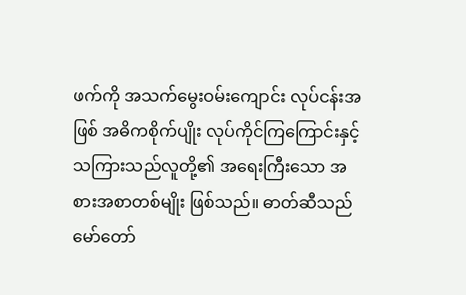ဖက်ကို အသက်မွေးဝမ်းကျောင်း လုပ်ငန်းအဖြစ် အဓိကစိုက်ပျိုး လုပ်ကိုင်ကြကြောင်းနှင့်
သကြားသည်လူတို့၏ အရေးကြီးသော အစားအစာတစ်မျိုး ဖြစ်သည်။ ဓာတ်ဆီသည် မော်တော်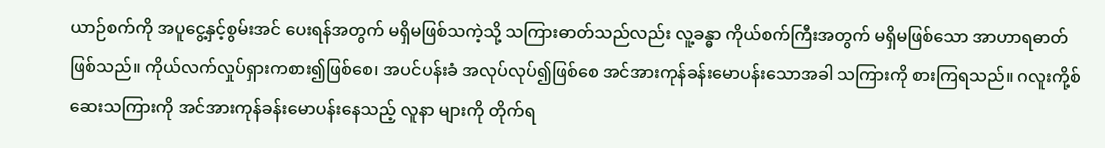ယာဉ်စက်ကို အပူငွေ့နှင့်စွမ်းအင် ပေးရန်အတွက် မရှိမဖြစ်သကဲ့သို့ သကြားဓာတ်သည်လည်း လူ့ခန္ဓာ ကိုယ်စက်ကြီးအတွက် မရှိမဖြစ်သော အာဟာရဓာတ်ဖြစ်သည်။ ကိုယ်လက်လှုပ်ရှားကစား၍ဖြစ်စေ၊ အပင်ပန်းခံ အလုပ်လုပ်၍ဖြစ်စေ အင်အားကုန်ခန်းမောပန်းသောအခါ သကြားကို စားကြရသည်။ ဂလူးကို့စ် ဆေးသကြားကို အင်အားကုန်ခန်းမောပန်းနေသည့် လူနာ များကို တိုက်ရ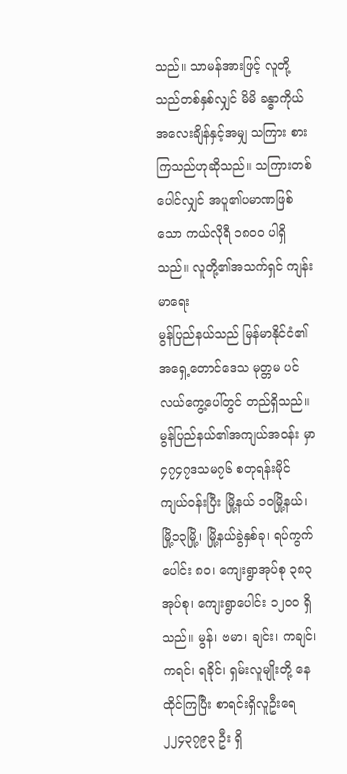သည်။ သာမန်အားဖြင့် လူတို့သည်တစ်နှစ်လျှင် မိမိ ခန္ဓာကိုယ်အလေးချိန်နှင့်အမျှ သကြား စားကြသည်ဟုဆိုသည်။ သကြားတစ်ပေါင်လျှင် အပူ၏ပမာဏဖြစ်သော ကယ်လိုရီ ၁၈၀ဝ ပါရှိသည်။ လူတို့၏အသက်ရှင် ကျန်းမာရေး
မွန်ပြည်နယ်သည် မြန်မာနိုင်ငံ၏အရှေ့တောင်ဒေသ မုတ္တမ ပင်လယ်ကွေ့ပေါ်တွင် တည်ရှိသည်။ မွန်ပြည်နယ်၏အကျယ်အဝန်း မှာ ၄၇၄၇ဒသမ၇၆ စတုရန်းမိုင် ကျယ်ဝန်းပြီး မြို့နယ် ၁၀မြို့နယ်၊ မြို့၁၃မြို့၊ မြို့နယ်ခွဲနှစ်ခု၊ ရပ်ကွက်ပေါင်း ၈၀၊ ကျေးရွာအုပ်စု ၃၈၃ အုပ်စု၊ ကျေးရွာပေါင်း ၁၂၀ဝ ရှိသည်။ မွန်၊ ဗမာ၊ ချင်း၊ ကချင်၊ ကရင်၊ ရခိုင်၊ ရှမ်းလူမျိုးတို့ နေထိုင်ကြပြီး စာရင်းရှိလူဦးရေ ၂၂၄၃၇၉၃ ဦး ရှိ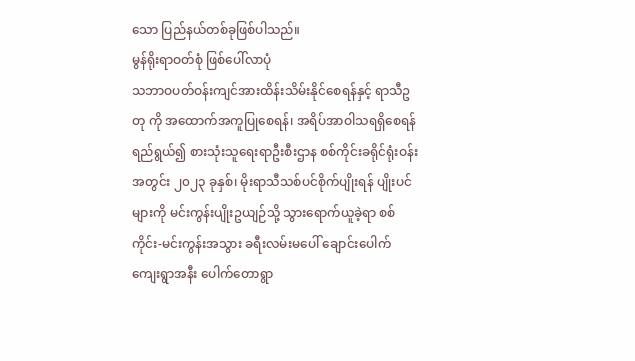သော ပြည်နယ်တစ်ခုဖြစ်ပါသည်။
မွန်ရိုးရာဝတ်စုံ ဖြစ်ပေါ်လာပုံ
သဘာဝပတ်ဝန်းကျင်အားထိန်းသိမ်းနိုင်စေရန်နှင့် ရာသီဥတု ကို အထောက်အကူပြုစေရန်၊ အရိပ်အာဝါသရရှိစေရန် ရည်ရွယ်၍ စားသုံးသူရေးရာဦးစီးဌာန စစ်ကိုင်းခရိုင်ရုံးဝန်းအတွင်း ၂၀၂၃ ခုနှစ်၊ မိုးရာသီသစ်ပင်စိုက်ပျိုးရန် ပျိုးပင်များကို မင်းကွန်းပျိုးဥယျဉ်သို့ သွားရောက်ယူခဲ့ရာ စစ်ကိုင်း-မင်းကွန်းအသွား ခရီးလမ်းမပေါ် ချောင်းပေါက်ကျေးရွာအနီး ပေါက်တောရွာ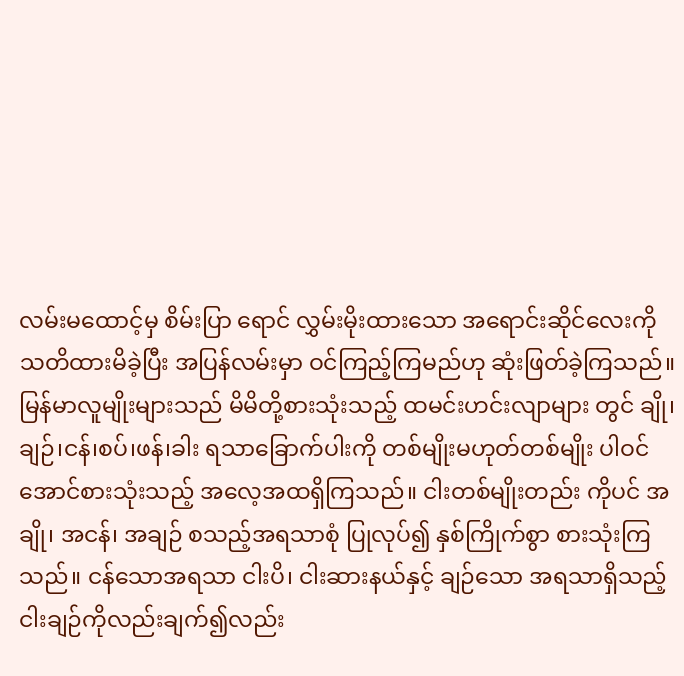လမ်းမထောင့်မှ စိမ်းပြာ ရောင် လွှမ်းမိုးထားသော အရောင်းဆိုင်လေးကို သတိထားမိခဲ့ပြီး အပြန်လမ်းမှာ ဝင်ကြည့်ကြမည်ဟု ဆုံးဖြတ်ခဲ့ကြသည်။
မြန်မာလူမျိုးများသည် မိမိတို့စားသုံးသည့် ထမင်းဟင်းလျာများ တွင် ချို၊ချဉ်၊ငန်၊စပ်၊ဖန်၊ခါး ရသာခြောက်ပါးကို တစ်မျိုးမဟုတ်တစ်မျိုး ပါဝင်အောင်စားသုံးသည့် အလေ့အထရှိကြသည်။ ငါးတစ်မျိုးတည်း ကိုပင် အချို၊ အငန်၊ အချဉ် စသည့်အရသာစုံ ပြုလုပ်၍ နှစ်ကြိုက်စွာ စားသုံးကြသည်။ ငန်သောအရသာ ငါးပိ၊ ငါးဆားနယ်နှင့် ချဉ်သော အရသာရှိသည့် ငါးချဉ်ကိုလည်းချက်၍လည်း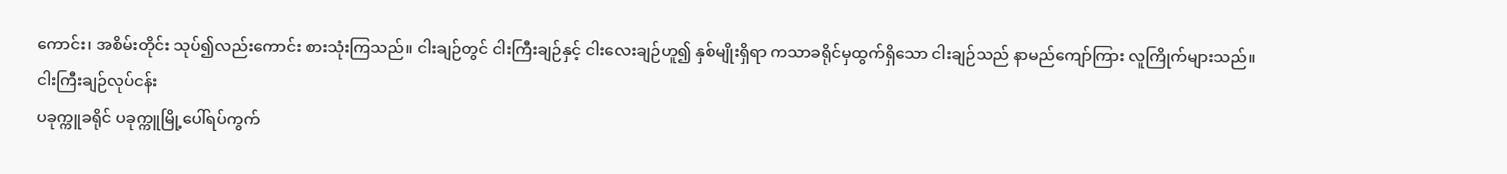ကောင်း၊ အစိမ်းတိုင်း သုပ်၍လည်းကောင်း စားသုံးကြသည်။ ငါးချဉ်တွင် ငါးကြီးချဉ်နှင့် ငါးလေးချဉ်ဟူ၍ နှစ်မျိုးရှိရာ ကသာခရိုင်မှထွက်ရှိသော ငါးချဉ်သည် နာမည်ကျော်ကြား လူကြိုက်များသည်။
ငါးကြီးချဉ်လုပ်ငန်း
ပခုက္ကူခရိုင် ပခုက္ကူမြို့ပေါ်ရပ်ကွက်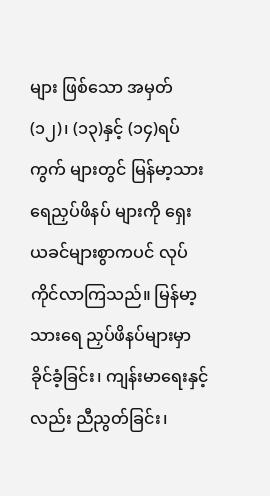များ ဖြစ်သော အမှတ်(၁၂)၊ (၁၃)နှင့် (၁၄)ရပ်ကွက် များတွင် မြန်မာ့သားရေညှပ်ဖိနပ် များကို ရှေး ယခင်များစွာကပင် လုပ်ကိုင်လာကြသည်။ မြန်မာ့သားရေ ညှပ်ဖိနပ်များမှာ ခိုင်ခံ့ခြင်း၊ ကျန်းမာရေးနှင့်လည်း ညီညွတ်ခြင်း၊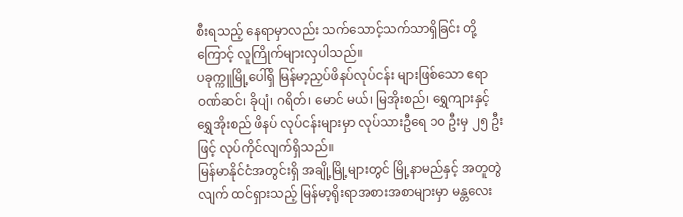စီးရသည့် နေရာမှာလည်း သက်သောင့်သက်သာရှိခြင်း တို့ကြောင့် လူကြိုက်များလှပါသည်။
ပခုက္ကူမြို့ပေါ်ရှိ မြန်မာ့ညှပ်ဖိနပ်လုပ်ငန်း များဖြစ်သော ဧရာဝဏ်ဆင်၊ ခိုပျံ၊ ဂရိတ်၊ မောင် မယ်၊ မြအိုးစည်၊ ရွှေကျားနှင့် ရွှေအိုးစည် ဖိနပ် လုပ်ငန်းများမှာ လုပ်သားဦရေ ၁၀ ဦးမှ ၂၅ ဦး ဖြင့် လုပ်ကိုင်လျက်ရှိသည်။
မြန်မာနိုင်ငံအတွင်းရှိ အချို့မြို့များတွင် မြို့နာမည်နှင့် အတူတွဲလျက် ထင်ရှားသည့် မြန်မာ့ရိုးရာအစားအစာများမှာ မန္တလေး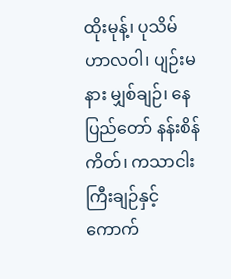ထိုးမုန့်၊ ပုသိမ်ဟာလဝါ၊ ပျဉ်းမနား မျှစ်ချဉ်၊ နေပြည်တော် နန်းစိန်ကိတ်၊ ကသာငါးကြီးချဉ်နှင့် ကောက်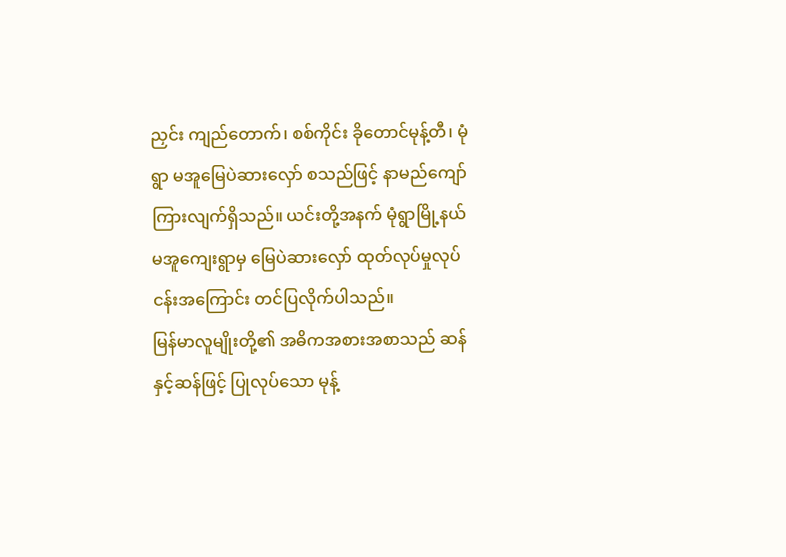ညှင်း ကျည်တောက်၊ စစ်ကိုင်း ခိုတောင်မုန့်တီ၊ မုံရွာ မအူမြေပဲဆားလှော် စသည်ဖြင့် နာမည်ကျော်ကြားလျက်ရှိသည်။ ယင်းတို့အနက် မုံရွာမြို့နယ် မအူကျေးရွာမှ မြေပဲဆားလှော် ထုတ်လုပ်မှုလုပ်ငန်းအကြောင်း တင်ပြလိုက်ပါသည်။
မြန်မာလူမျိုးတို့၏ အဓိကအစားအစာသည် ဆန်နှင့်ဆန်ဖြင့် ပြုလုပ်သော မုန့်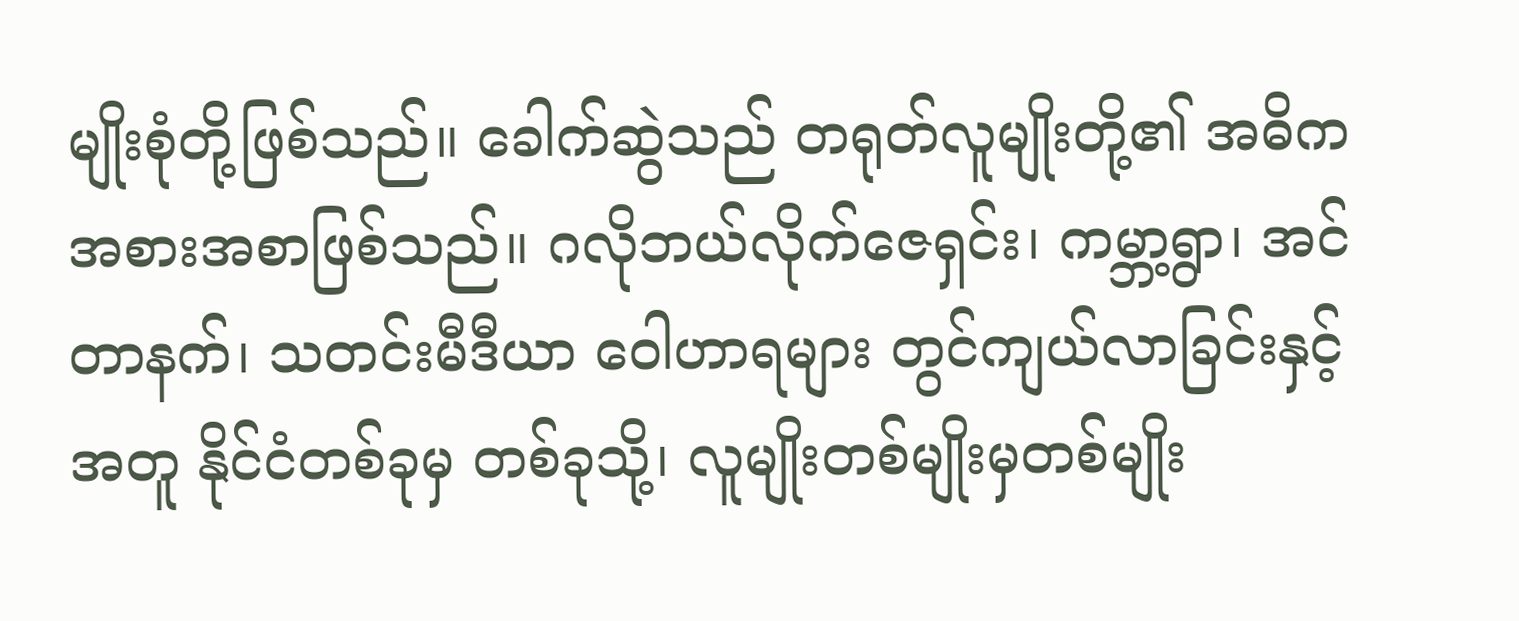မျိုးစုံတို့ဖြစ်သည်။ ခေါက်ဆွဲသည် တရုတ်လူမျိုးတို့၏ အဓိက အစားအစာဖြစ်သည်။ ဂလိုဘယ်လိုက်ဇေရှင်း၊ ကမ္ဘာ့ရွာ၊ အင်တာနက်၊ သတင်းမီဒီယာ ဝေါဟာရများ တွင်ကျယ်လာခြင်းနှင့် အတူ နိုင်ငံတစ်ခုမှ တစ်ခုသို့၊ လူမျိုးတစ်မျိုးမှတစ်မျိုး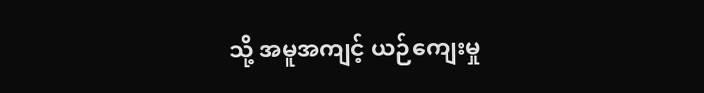သို့ အမူအကျင့် ယဉ်ကျေးမှု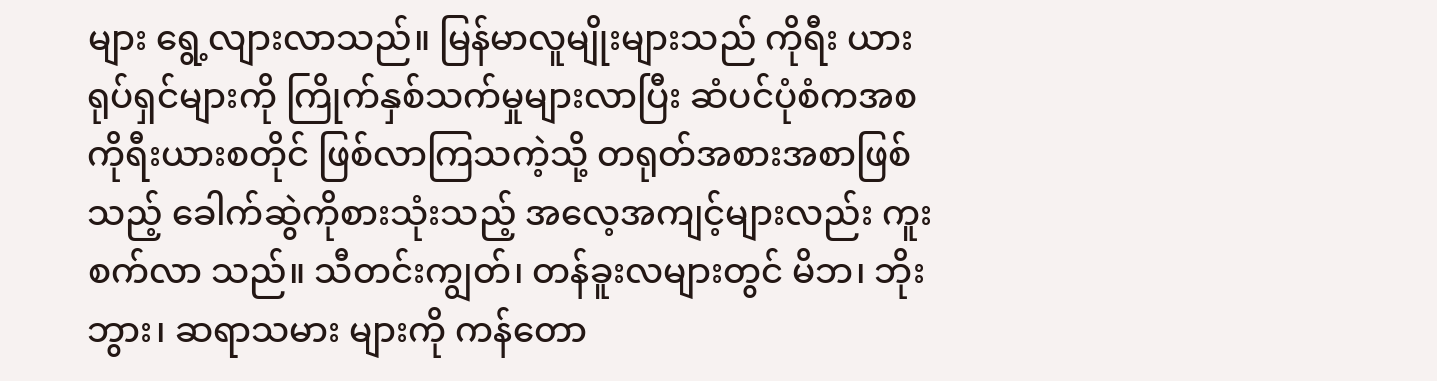များ ရွေ့လျားလာသည်။ မြန်မာလူမျိုးများသည် ကိုရီး ယားရုပ်ရှင်များကို ကြိုက်နှစ်သက်မှုများလာပြီး ဆံပင်ပုံစံကအစ ကိုရီးယားစတိုင် ဖြစ်လာကြသကဲ့သို့ တရုတ်အစားအစာဖြစ်သည့် ခေါက်ဆွဲကိုစားသုံးသည့် အလေ့အကျင့်များလည်း ကူးစက်လာ သည်။ သီတင်းကျွတ်၊ တန်ခူးလများတွင် မိဘ၊ ဘိုးဘွား၊ ဆရာသမား များကို ကန်တော